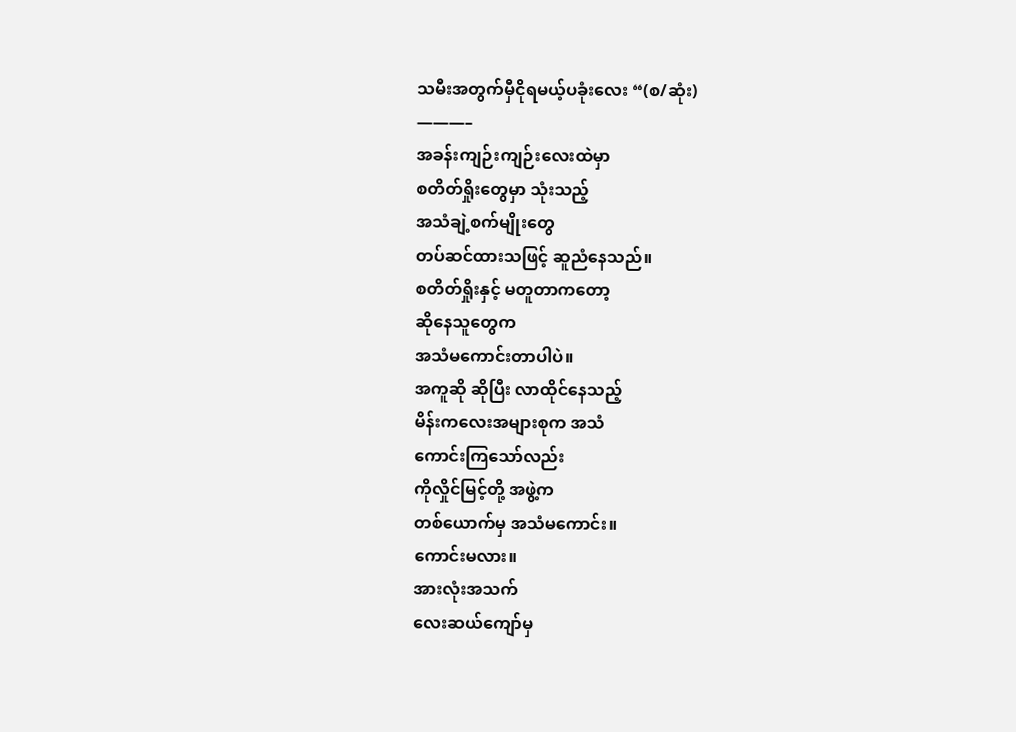သမီးအတွက်မှီငိုရမယ့်ပခုံးလေး “(စ/ဆုံး)
———–
အခန်းကျဉ်းကျဉ်းလေးထဲမှာ
စတိတ်ရှိုးတွေမှာ သုံးသည့်
အသံချဲ့စက်မျိုးတွေ
တပ်ဆင်ထားသဖြင့် ဆူညံနေသည်။
စတိတ်ရှိုးနှင့် မတူတာကတော့
ဆိုနေသူတွေက
အသံမကောင်းတာပါပဲ။
အကူဆို ဆိုပြီး လာထိုင်နေသည့်
မိန်းကလေးအများစုက အသံ
ကောင်းကြသော်လည်း
ကိုလှိုင်မြင့်တို့ အဖွဲ့က
တစ်ယောက်မှ အသံမကောင်း။
ကောင်းမလား။
အားလုံးအသက်
လေးဆယ်ကျော်မှ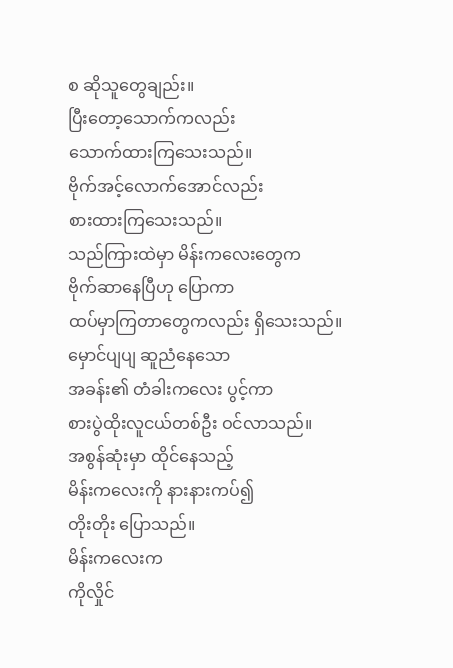စ ဆိုသူတွေချည်း။
ပြီးတော့သောက်ကလည်း
သောက်ထားကြသေးသည်။
ဗိုက်အင့်လောက်အောင်လည်း
စားထားကြသေးသည်။
သည်ကြားထဲမှာ မိန်းကလေးတွေက
ဗိုက်ဆာနေပြီဟု ပြောကာ
ထပ်မှာကြတာတွေကလည်း ရှိသေးသည်။
မှောင်ပျပျ ဆူညံနေသော
အခန်း၏ တံခါးကလေး ပွင့်ကာ
စားပွဲထိုးလူငယ်တစ်ဦး ဝင်လာသည်။
အစွန်ဆုံးမှာ ထိုင်နေသည့်
မိန်းကလေးကို နားနားကပ်၍
တိုးတိုး ပြောသည်။
မိန်းကလေးက
ကိုလှိုင်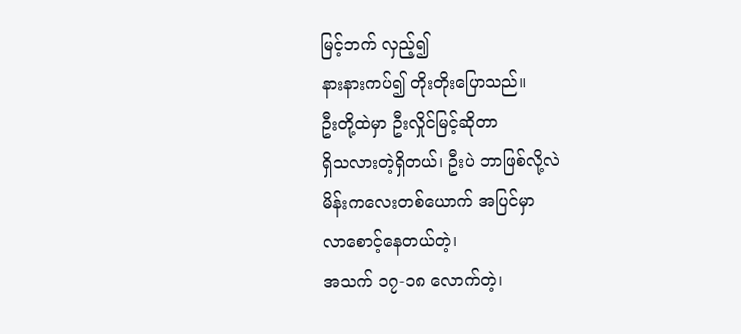မြင့်ဘက် လှည့်၍
နားနားကပ်၍ တိုးတိုးပြောသည်။
ဦးတို့ထဲမှာ ဦးလှိုင်မြင့်ဆိုတာ
ရှိသလားတဲ့ရှိတယ်၊ ဦးပဲ ဘာဖြစ်လို့လဲ
မိန်းကလေးတစ်ယောက် အပြင်မှာ
လာစောင့်နေတယ်တဲ့၊
အသက် ၁၇-၁၈ လောက်တဲ့၊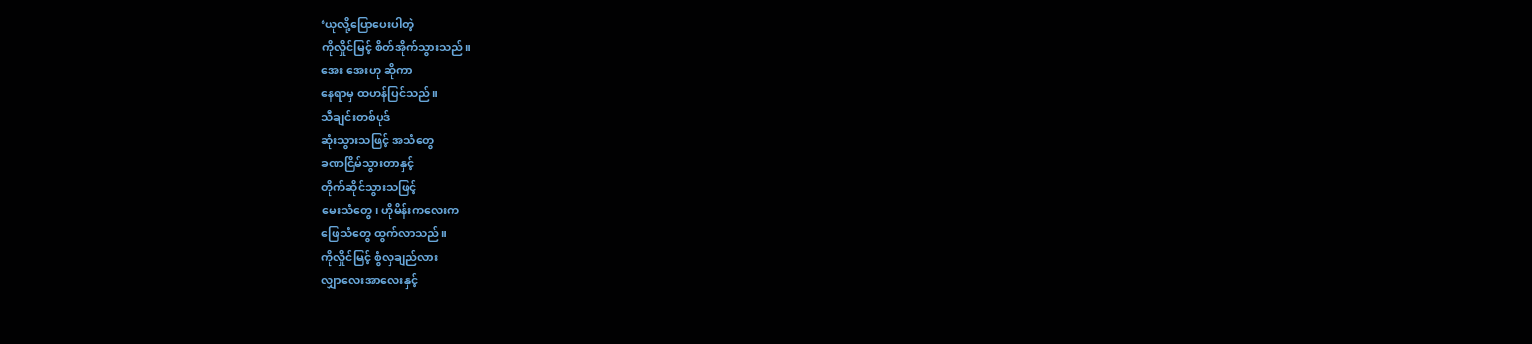‘ယုလို့ပြောပေးပါတဲ့
ကိုလှိုင်မြင့် စိတ်အိုက်သွားသည်။
အေး အေးဟု ဆိုကာ
နေရာမှ ထဟန်ပြင်သည်။
သီချင်းတစ်ပုဒ်
ဆုံးသွားသဖြင့် အသံတွေ
ခဏငြိမ်သွားတာနှင့်
တိုက်ဆိုင်သွားသဖြင့်
မေးသံတွေ၊ ဟိုမိန်းကလေးက
ဖြေသံတွေ ထွက်လာသည်။
ကိုလှိုင်မြင့် စွံလှချည်လား
လျှာလေးအာလေးနှင့်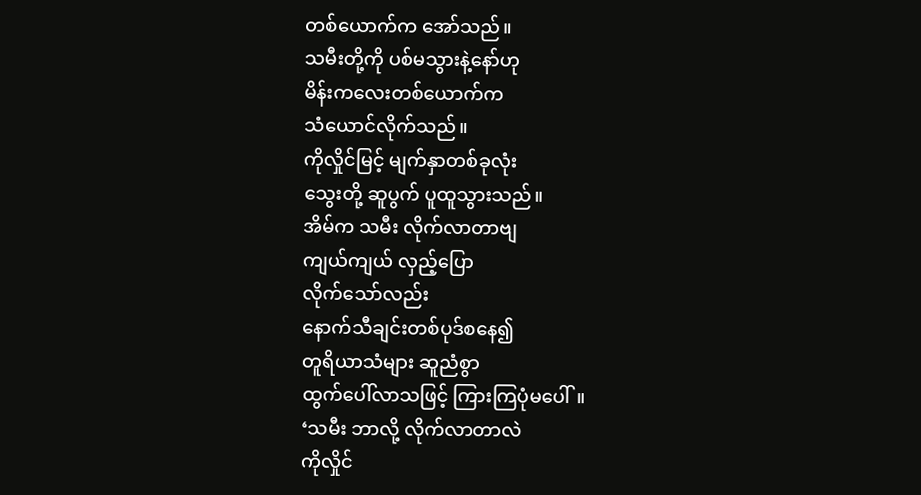တစ်ယောက်က အော်သည်။
သမီးတို့ကို ပစ်မသွားနဲ့နော်ဟု
မိန်းကလေးတစ်ယောက်က
သံယောင်လိုက်သည်။
ကိုလှိုင်မြင့် မျက်နှာတစ်ခုလုံး
သွေးတို့ ဆူပွက် ပူထူသွားသည်။
အိမ်က သမီး လိုက်လာတာဗျ
ကျယ်ကျယ် လှည့်ပြော
လိုက်သော်လည်း
နောက်သီချင်းတစ်ပုဒ်စနေ၍
တူရိယာသံများ ဆူညံစွာ
ထွက်ပေါ်လာသဖြင့် ကြားကြပုံမပေါ်။
‘သမီး ဘာလို့ လိုက်လာတာလဲ
ကိုလှိုင်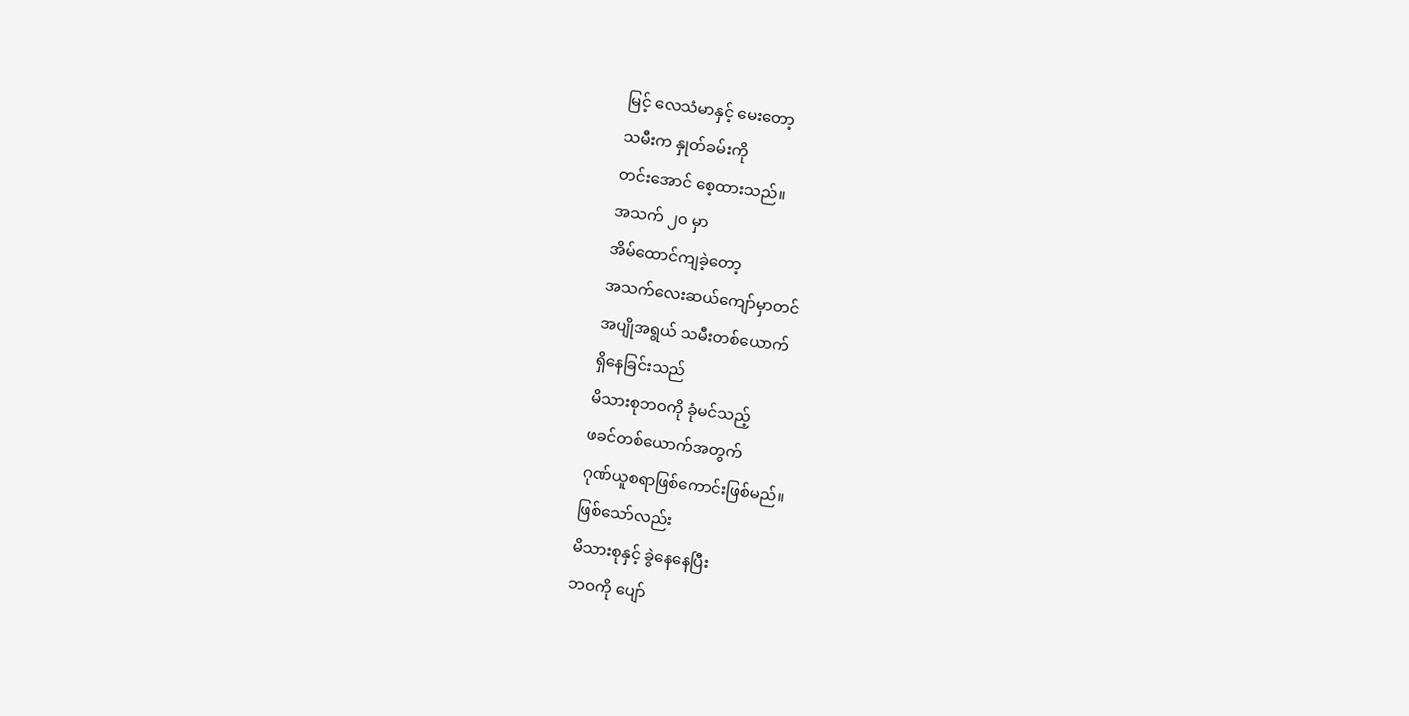မြင့် လေသံမာနှင့် မေးတော့
သမီးက နှုတ်ခမ်းကို
တင်းအောင် စေ့ထားသည်။
အသက် ၂၀ မှာ
အိမ်ထောင်ကျခဲ့တော့
အသက်လေးဆယ်ကျော်မှာတင်
အပျိုအရွယ် သမီးတစ်ယောက်
ရှိနေခြင်းသည်
မိသားစုဘဝကို ခုံမင်သည့်
ဖခင်တစ်ယောက်အတွက်
ဂုဏ်ယူစရာဖြစ်ကောင်းဖြစ်မည်။
ဖြစ်သော်လည်း
မိသားစုနှင့် ခွဲနေနေပြီး
ဘဝကို ပျော်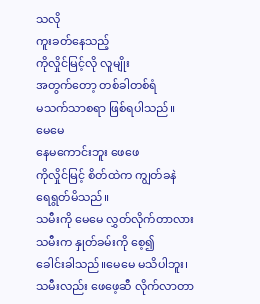သလို
ကူးခတ်နေသည့်
ကိုလှိုင်မြင့်လို လူမျိုး
အတွက်တော့ တစ်ခါတစ်ရံ
မသက်သာစရာ ဖြစ်ရပါသည်။
မေမေ
နေမကောင်းဘူး ဖေဖေ
ကိုလှိုင်မြင့် စိတ်ထဲက ကျွတ်ခနဲ
ရေရွတ်မိသည်။
သမီးကို မေမေ လွှတ်လိုက်တာလား
သမီးက နှုတ်ခမ်းကို စေ့၍
ခေါင်းခါသည်။မေမေ မသိပါဘူး၊
သမီးလည်း ဖေဖေ့ဆီ လိုက်လာတာ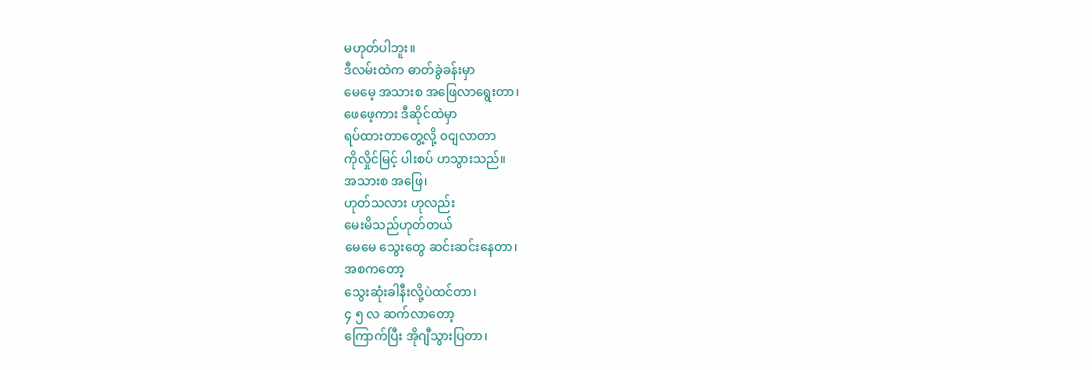မဟုတ်ပါဘူး။
ဒီလမ်းထဲက ဓာတ်ခွဲခန်းမှာ
မေမေ့ အသားစ အဖြေလာရွေးတာ၊
ဖေဖေ့ကား ဒီဆိုင်ထဲမှာ
ရပ်ထားတာတွေ့လို့ ၀ငျလာတာ
ကိုလှိုင်မြင့် ပါးစပ် ဟသွားသည်။
အသားစ အဖြေ၊
ဟုတ်သလား ဟုလည်း
မေးမိသည်ဟုတ်တယ်
မေမေ သွေးတွေ ဆင်းဆင်းနေတာ၊
အစကတော့
သွေးဆုံးခါနီးလို့ပဲထင်တာ၊
၄ ၅ လ ဆက်လာတော့
ကြောက်ပြီး အိုဂျီသွားပြတာ၊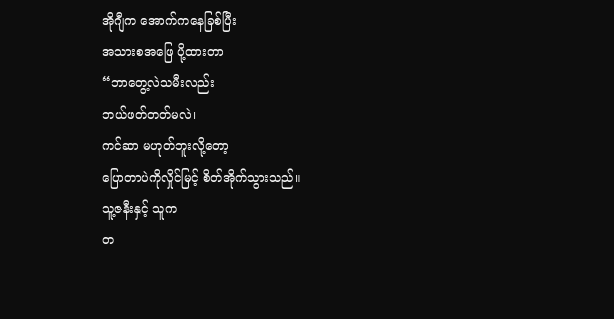အိုဂျီက အောက်ကနေခြစ်ပြီး
အသားစအဖြေ ပို့ထားတာ
“ဘာတွေ့လဲသမီးလည်း
ဘယ်ဖတ်တတ်မလဲ၊
ကင်ဆာ မဟုတ်ဘူးလို့တော့
ပြောတာပဲကိုလှိုင်မြင့် စိတ်အိုက်သွားသည်။
သူ့ဇနီးနှင့် သူက
တ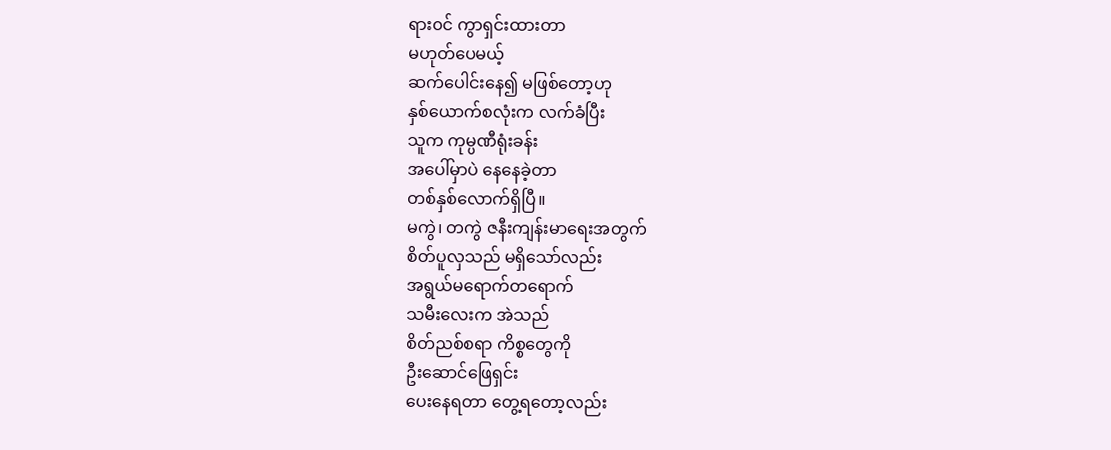ရား၀င် ကွာရှင်းထားတာ
မဟုတ်ပေမယ့်
ဆက်ပေါင်းနေ၍ မဖြစ်တော့ဟု
နှစ်ယောက်စလုံးက လက်ခံပြီး
သူက ကုမ္ပဏီရုံးခန်း
အပေါ်မှာပဲ နေနေခဲ့တာ
တစ်နှစ်လောက်ရှိပြီ။
မကွဲ၊ တကွဲ ဇနီးကျန်းမာရေးအတွက်
စိတ်ပူလှသည် မရှိသော်လည်း
အရွယ်မရောက်တရောက်
သမီးလေးက အဲသည်
စိတ်ညစ်စရာ ကိစ္စတွေကို
ဦးဆောင်ဖြေရှင်း
ပေးနေရတာ တွေ့ရတော့လည်း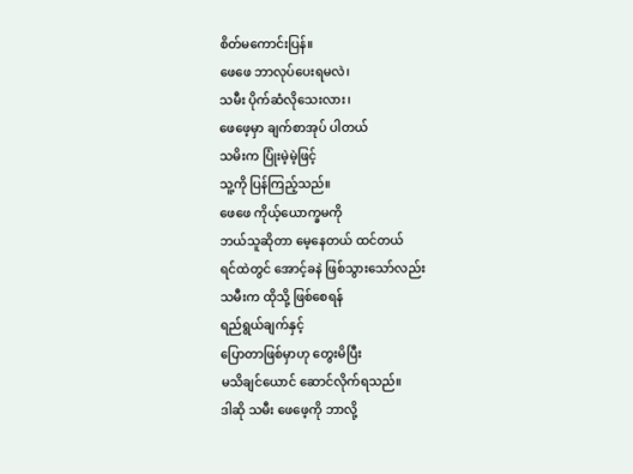စိတ်မကောင်းပြန်။
ဖေဖေ ဘာလုပ်ပေးရမလဲ၊
သမီး ပိုက်ဆံလိုသေးလား၊
ဖေဖေ့မှာ ချက်စာအုပ် ပါတယ်
သမိးက ပြုံးမဲ့မဲ့ဖြင့်
သူ့ကို ပြန်ကြည့်သည်။
ဖေဖေ ကိုယ့်ယောက္ခမကို
ဘယ်သူဆိုတာ မေ့နေတယ် ထင်တယ်
ရင်ထဲတွင် အောင့်ခနဲ ဖြစ်သွားသော်လည်း
သမီးက ထိုသို့ ဖြစ်စေရန်
ရည်ရွယ်ချက်နှင့်
ပြောတာဖြစ်မှာဟု တွေးမိပြီး
မသိချင်ယောင် ဆောင်လိုက်ရသည်။
ဒါဆို သမီး ဖေဖေ့ကို ဘာလို့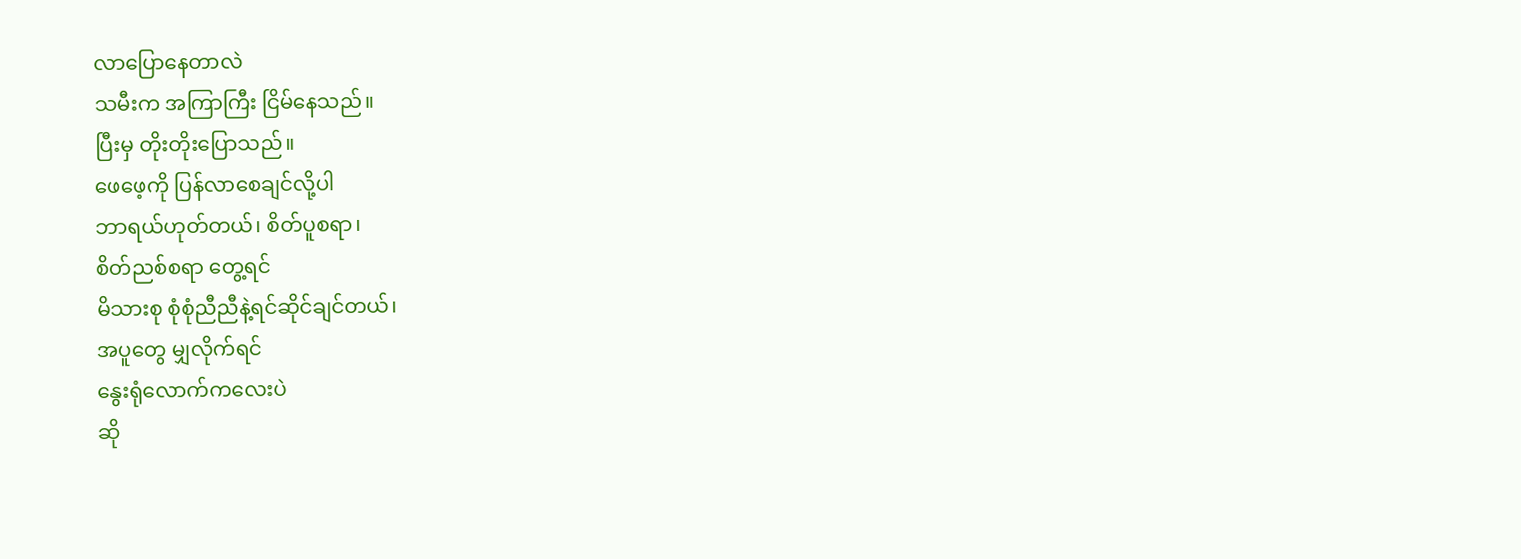လာပြောနေတာလဲ
သမီးက အကြာကြီး ငြိမ်နေသည်။
ပြီးမှ တိုးတိုးပြောသည်။
ဖေဖေ့ကို ပြန်လာစေချင်လို့ပါ
ဘာရယ်ဟုတ်တယ်၊ စိတ်ပူစရာ၊
စိတ်ညစ်စရာ တွေ့ရင်
မိသားစု စုံစုံညီညီနဲ့ရင်ဆိုင်ချင်တယ်၊
အပူတွေ မျှလိုက်ရင်
နွေးရုံလောက်ကလေးပဲ
ဆို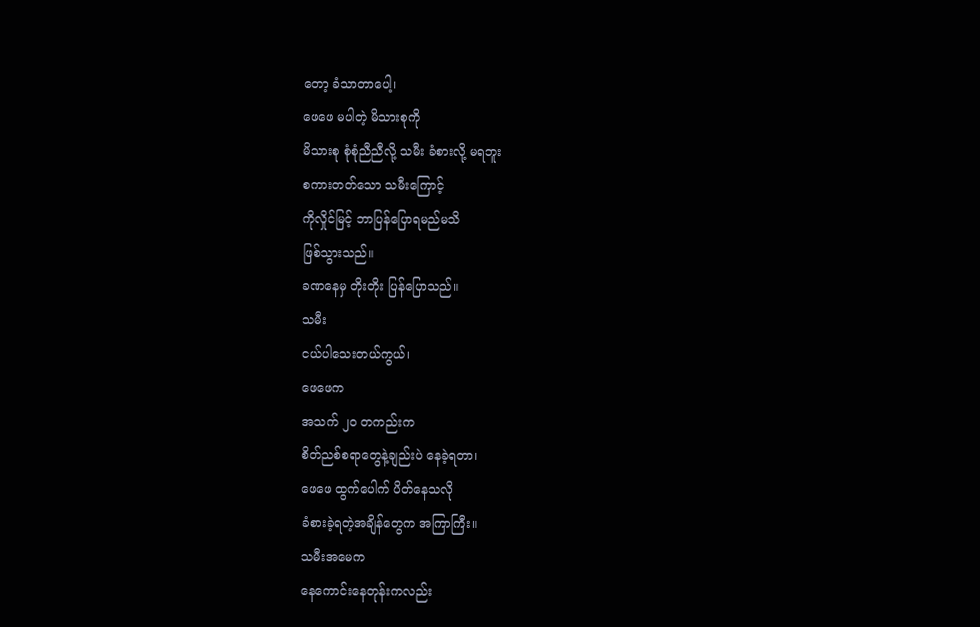တော့ ခံသာတာပေါ့၊
ဖေဖေ မပါတဲ့ မိသားစုကို
မိသားစု စုံစုံညီညီလို့ သမီး ခံစားလို့ မရဘူး
စကားတတ်သော သမီးကြောင့်
ကိုလှိုင်မြင့် ဘာပြန်ပြောရမည်မသိ
ဖြစ်သွားသည်။
ခဏနေမှ တိုးတိုး ပြန်ပြောသည်။
သမီး
ငယ်ပါသေးတယ်ကွယ်၊
ဖေဖေက
အသက် ၂၀ တကည်းက
စိတ်ညစ်စရာတွေနဲ့ချည်းပဲ နေခဲ့ရတာ၊
ဖေဖေ ထွက်ပေါက် ပိတ်နေသလို
ခံစားခဲ့ရတဲ့အချိန်တွေက အကြာကြီး။
သမီးအမေက
နေကောင်းနေတုန်းကလည်း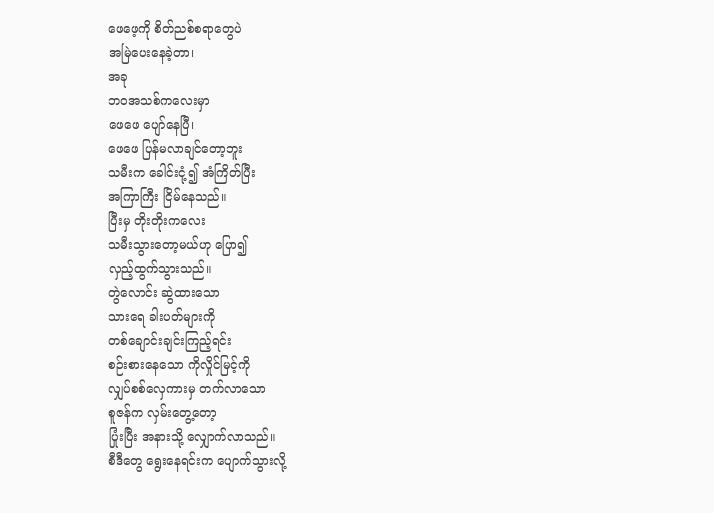ဖေဖေ့ကို စိတ်ညစ်စရာတွေပဲ
အမြဲပေးနေခဲ့တာ၊
အခု
ဘဝအသစ်ကလေးမှာ
ဖေဖေ ပျော်နေပြီ၊
ဖေဖေ ပြန်မလာချင်တော့ဘူး
သမီးက ခေါင်းငုံ့၍ အံကြိတ်ပြီး
အကြာကြီး ငြိမ်နေသည်။
ပြီးမှ တိုးတိုးကလေး
သမီးသွားတော့မယ်ဟု ပြော၍
လှည့်ထွက်သွားသည်။
တွဲလောင်း ဆွဲထားသော
သားရေ ခါးပတ်များကို
တစ်ချောင်းချင်းကြည့်ရင်း
စဉ်းစားနေသော ကိုလှိုင်မြင့်ကို
လျှပ်စစ်လှေကားမှ တက်လာသော
စူဇန်က လှမ်းတွေ့တော့
ပြုံးပြီး အနားသို့ လျှောက်လာသည်။
စီဒီတွေ ရွေးနေရင်းက ပျောက်သွားလို့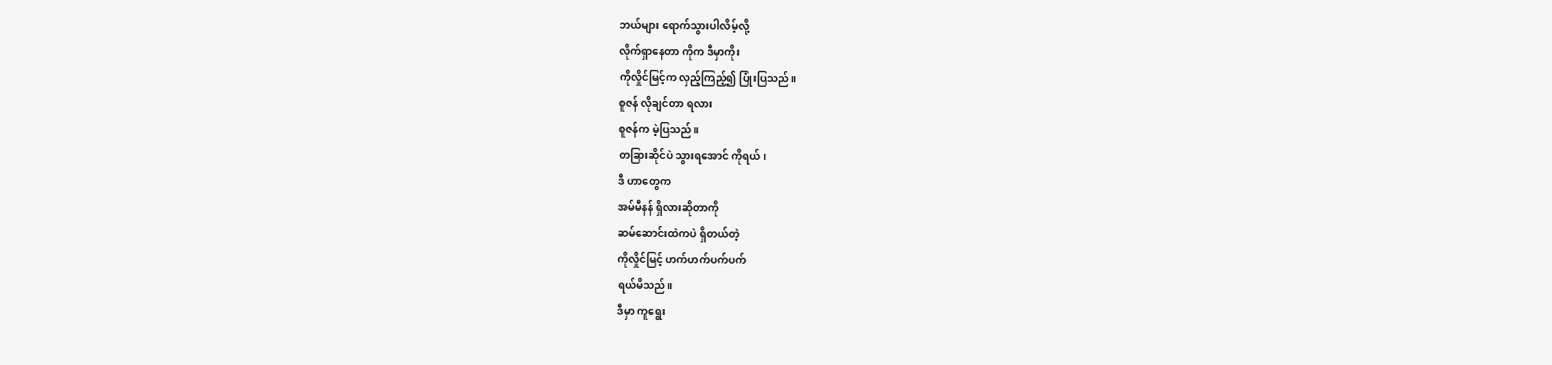ဘယ်များ ရောက်သွားပါလိမ့်လို့
လိုက်ရှာနေတာ ကိုက ဒီမှာကိုး
ကိုလှိုင်မြင့်က လှည့်ကြည့်၍ ပြုံးပြသည်။
စူဇန် လိုချင်တာ ရလား
စူဇန်က မဲ့ပြသည်။
တခြားဆိုင်ပဲ သွားရအောင် ကိုရယ်၊
ဒီ ဟာတွေက
အမ်မီနန် ရှိလားဆိုတာကို
ဆမ်ဆောင်းထဲကပဲ ရှိတယ်တဲ့
ကိုလှိုင်မြင့် ဟက်ဟက်ပက်ပက်
ရယ်မိသည်။
ဒီမှာ ကူရွေး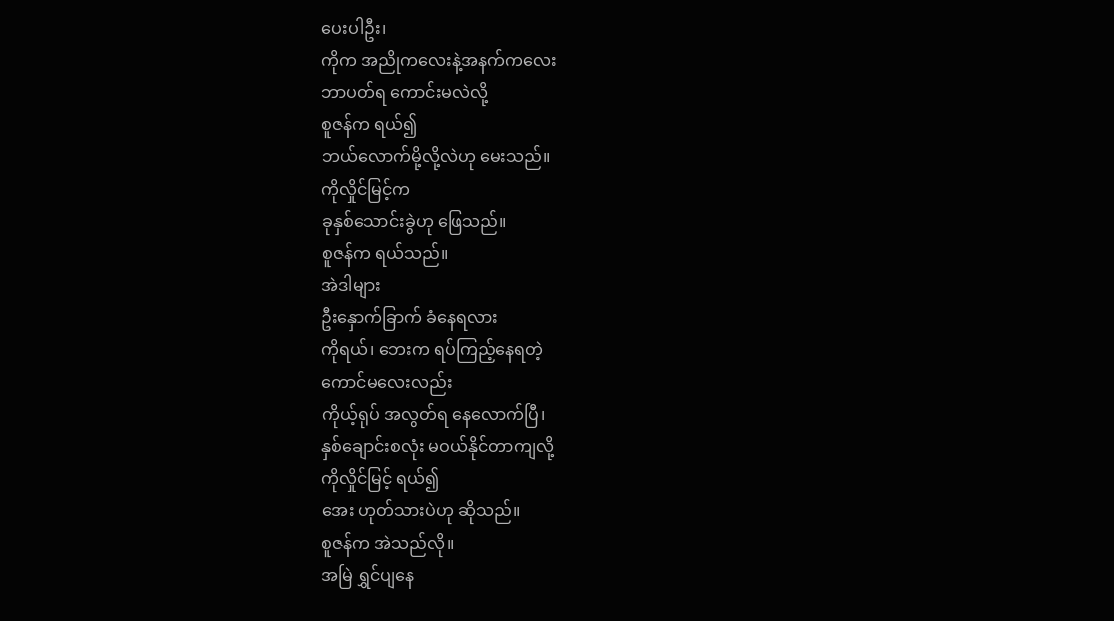ပေးပါဦး၊
ကိုက အညိုကလေးနဲ့အနက်ကလေး
ဘာပတ်ရ ကောင်းမလဲလို့
စူဇန်က ရယ်၍
ဘယ်လောက်မို့လို့လဲဟု မေးသည်။
ကိုလှိုင်မြင့်က
ခုနှစ်သောင်းခွဲဟု ဖြေသည်။
စူဇန်က ရယ်သည်။
အဲဒါများ
ဦးနှောက်ခြာက် ခံနေရလား
ကိုရယ်၊ ဘေးက ရပ်ကြည့်နေရတဲ့
ကောင်မလေးလည်း
ကိုယ့်ရုပ် အလွတ်ရ နေလောက်ပြီ၊
နှစ်ချောင်းစလုံး မဝယ်နိုင်တာကျလို့
ကိုလှိုင်မြင့် ရယ်၍
အေး ဟုတ်သားပဲဟု ဆိုသည်။
စူဇန်က အဲသည်လို။
အမြဲ ရွှင်ပျနေ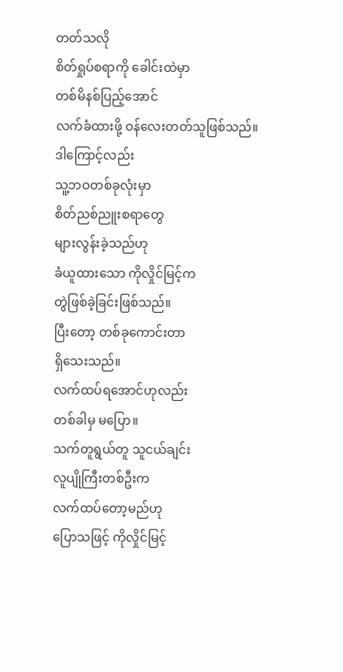တတ်သလို
စိတ်ရှုပ်စရာကို ခေါင်းထဲမှာ
တစ်မိနစ်ပြည့်အောင်
လက်ခံထားဖို့ ဝန်လေးတတ်သူဖြစ်သည်။
ဒါကြောင့်လည်း
သူ့ဘဝတစ်ခုလုံးမှာ
စိတ်ညစ်ညူးစရာတွေ
များလွန်းခဲ့သည်ဟု
ခံယူထားသော ကိုလှိုင်မြင့်က
တွဲဖြစ်ခဲ့ခြင်းဖြစ်သည်။
ပြီးတော့ တစ်ခုကောင်းတာ
ရှိသေးသည်။
လက်ထပ်ရအောင်ဟုလည်း
တစ်ခါမှ မပြော။
သက်တူရွယ်တူ သူငယ်ချင်း
လူပျိုကြီးတစ်ဦးက
လက်ထပ်တော့မည်ဟု
ပြောသဖြင့် ကိုလှိုင်မြင့်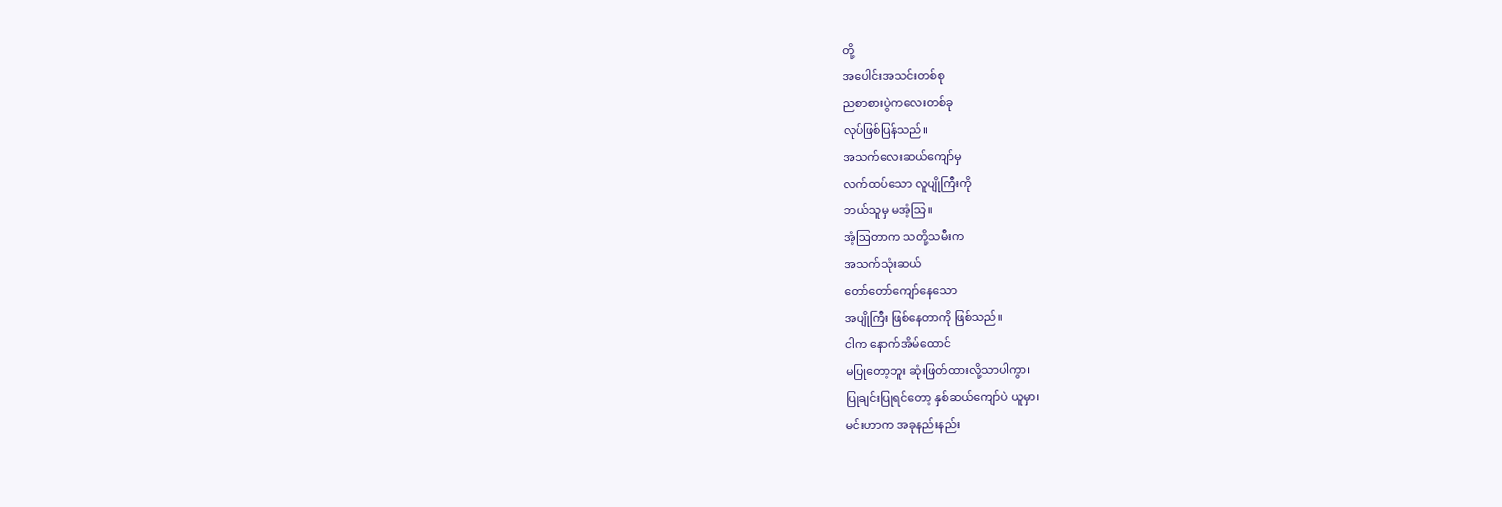တို့
အပေါင်းအသင်းတစ်စု
ညစာစားပွဲကလေးတစ်ခု
လုပ်ဖြစ်ပြန်သည်။
အသက်လေးဆယ်ကျော်မှ
လက်ထပ်သော လူပျိုကြီးကို
ဘယ်သူမှ မအံ့သြ။
အံ့ဩတာက သတို့သမီးက
အသက်သုံးဆယ်
တော်တော်ကျော်နေသော
အပျိုကြီး ဖြစ်နေတာကို ဖြစ်သည်။
ငါက နောက်အိမ်ထောင်
မပြုတော့ဘူး ဆုံးဖြတ်ထားလို့သာပါကွာ၊
ပြုချင်းပြုရင်တော့ နှစ်ဆယ်ကျော်ပဲ ယူမှာ၊
မင်းဟာက အခုနည်းနည်း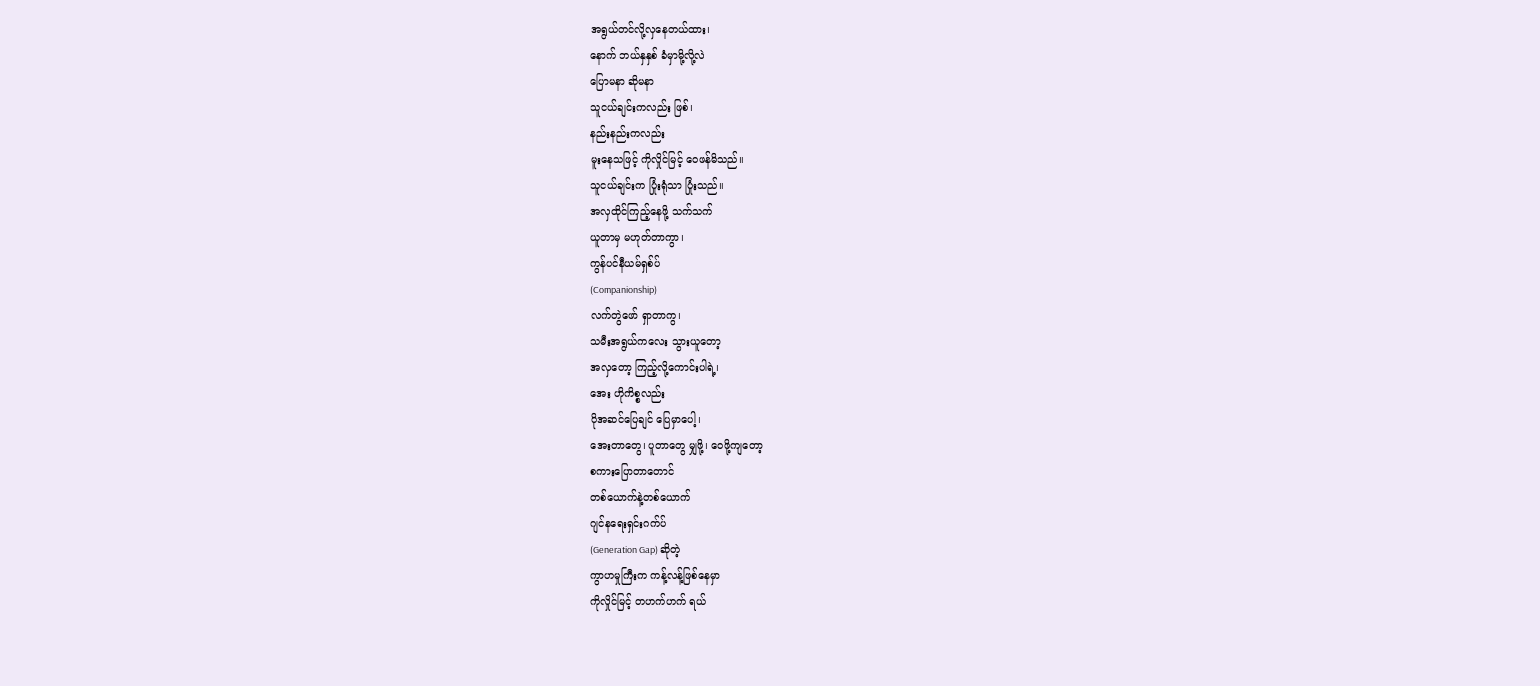အရွယ်တင်လို့လှနေတယ်ထား၊
နောက် ဘယ်နှနှစ် ခံမှာမို့လို့လဲ
ပြောမနာ ဆိုမနာ
သူငယ်ချင်းကလည်း ဖြစ်၊
နည်းနည်းကလည်း
မူးနေသဖြင့် ကိုလှိုင်မြင့် ဝေဖန်မိသည်။
သူငယ်ချင်းက ပြုံးရုံသာ ပြုံးသည်။
အလှထိုင်ကြည့်နေဖို့ သက်သက်
ယူတာမှ မဟုတ်တာကွာ၊
ကွန်ပင်နီယမ်ရှစ်ပ်
(Companionship)
လက်တွဲဖော် ရှာတာကွ၊
သမီးအရွယ်ကလေး သွားယူတော့
အလှတော့ ကြည့်လို့ကောင်းပါရဲ့၊
အေး ဟိုကိစ္စလည်း
ပိုအဆင်ပြေချင် ပြေမှာပေါ့၊
အေးတာတွေ၊ ပူတာတွေ မျှဖို့၊ ဝေဖို့ကျတော့
စကားပြောတာတောင်
တစ်ယောက်နဲ့တစ်ယောက်
ဂျင်နရေးရှင်းဂက်ပ်
(Generation Gap) ဆိုတဲ့
ကွာဟမှုကြီးက ကန့်လန့်ဖြစ်နေမှာ
ကိုလှိုင်မြင့် တဟက်ဟက် ရယ်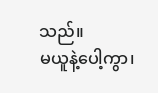သည်။
မယူနဲ့ပေါ့ကွာ၊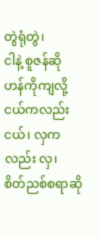တွဲရုံတွဲ၊
ငါနဲ့ စူဇန်ဆို ဟန်ကိုကျလို့
ငယ်ကလည်း ငယ်၊ လှကလည်း လှ၊
စိတ်ညစ်စရာဆို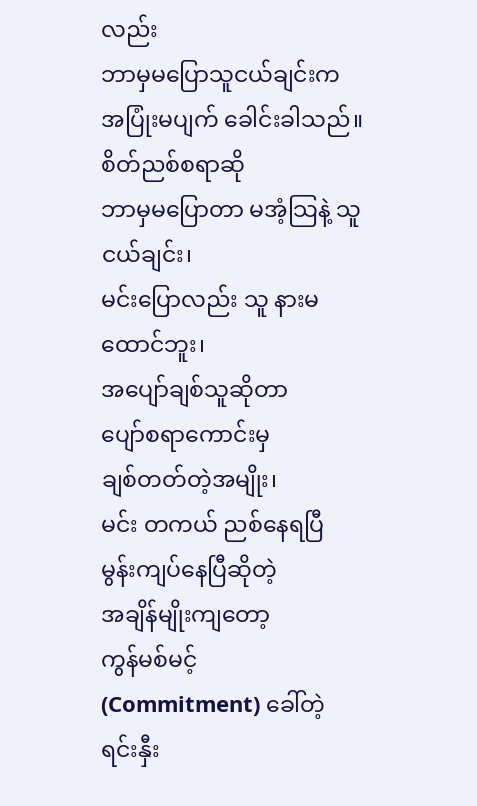လည်း
ဘာမှမပြောသူငယ်ချင်းက
အပြုံးမပျက် ခေါင်းခါသည်။
စိတ်ညစ်စရာဆို
ဘာမှမပြောတာ မအံ့သြနဲ့ သူငယ်ချင်း၊
မင်းပြောလည်း သူ နားမထောင်ဘူး၊
အပျော်ချစ်သူဆိုတာ
ပျော်စရာကောင်းမှ
ချစ်တတ်တဲ့အမျိုး၊
မင်း တကယ် ညစ်နေရပြီ
မွန်းကျပ်နေပြီဆိုတဲ့
အချိန်မျိုးကျတော့
ကွန်မစ်မင့်
(Commitment) ခေါ်တဲ့
ရင်းနှီး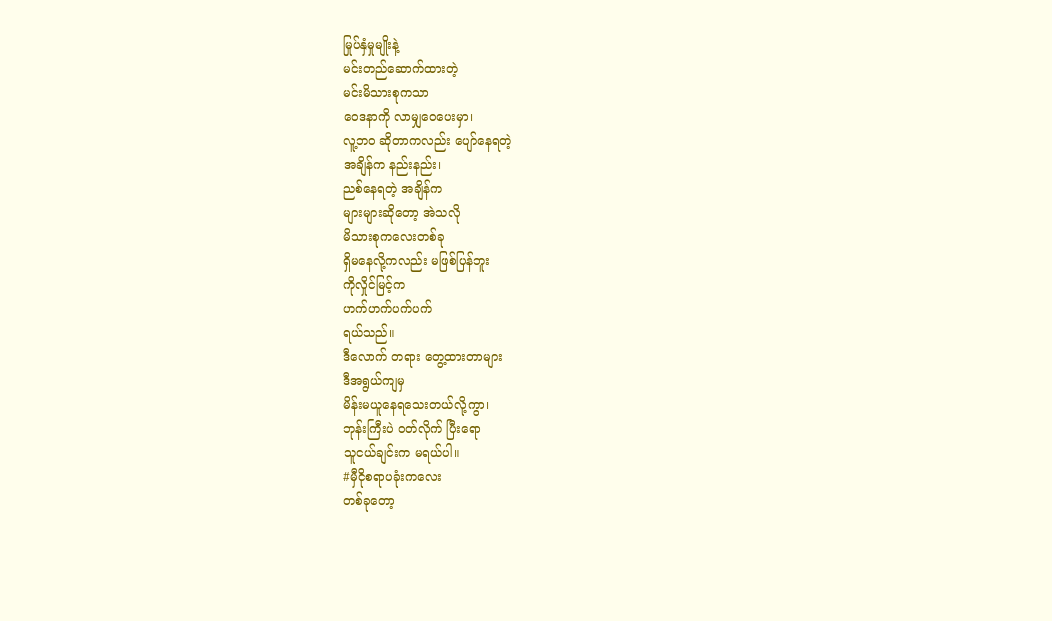မြုပ်နှံမှုမျိုးနဲ့
မင်းတည်ဆောက်ထားတဲ့
မင်းမိသားစုကသာ
ဝေဒနာကို လာမျှဝေပေးမှာ၊
လူ့ဘဝ ဆိုတာကလည်း ပျော်နေရတဲ့
အချိန်က နည်းနည်း၊
ညစ်နေရတဲ့ အချိန်က
များများဆိုတော့ အဲသလို
မိသားစုကလေးတစ်ခု
ရှိမနေလို့ကလည်း မဖြစ်ပြန်ဘူး
ကိုလှိုင်မြင့်က
ဟက်ဟက်ပက်ပက်
ရယ်သည်။
ဒီလောက် တရား တွေ့ထားတာများ
ဒီအရွယ်ကျမှ
မိန်းမယူနေရသေးတယ်လို့ကွာ၊
ဘုန်းကြီးပဲ ဝတ်လိုက် ပြီးရော
သူငယ်ချင်းက မရယ်ပါ။
#မှီငိုစရာပခုံးကလေး
တစ်ခုတော့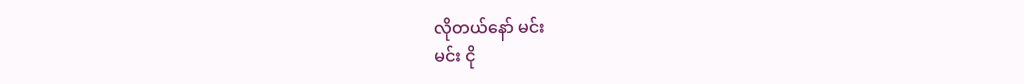လိုတယ်နော် မင်း
မင်း ငို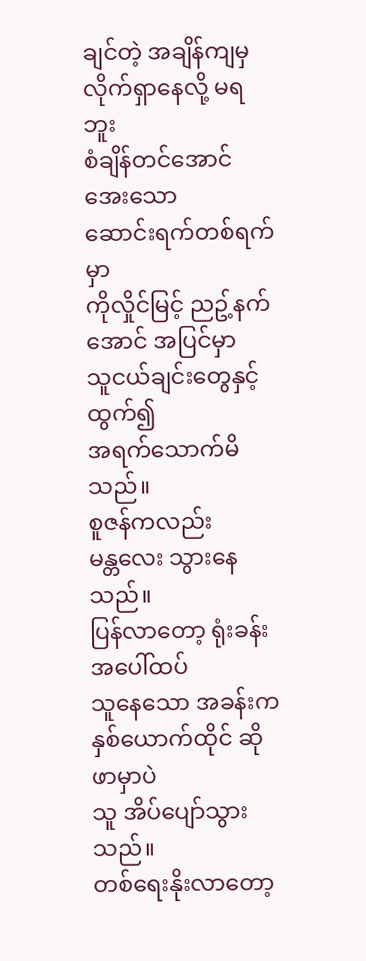ချင်တဲ့ အချိန်ကျမှ
လိုက်ရှာနေလို့ မရဘူး
စံချိန်တင်အောင် အေးသော
ဆောင်းရက်တစ်ရက်မှာ
ကိုလှိုင်မြင့် ညဥ့်နက်အောင် အပြင်မှာ
သူငယ်ချင်းတွေနှင့် ထွက်၍
အရက်သောက်မိသည်။
စူဇန်ကလည်း
မန္တလေး သွားနေသည်။
ပြန်လာတော့ ရုံးခန်းအပေါ်ထပ်
သူနေသော အခန်းက
နှစ်ယောက်ထိုင် ဆိုဖာမှာပဲ
သူ အိပ်ပျော်သွားသည်။
တစ်ရေးနိုးလာတော့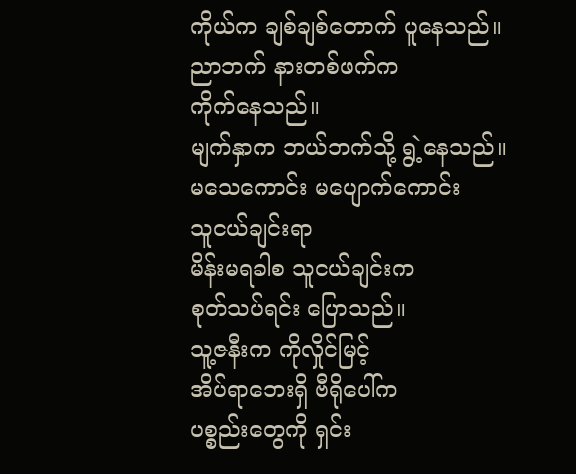ကိုယ်က ချစ်ချစ်တောက် ပူနေသည်။
ညာဘက် နားတစ်ဖက်က
ကိုက်နေသည်။
မျက်နှာက ဘယ်ဘက်သို့ ရွဲ့နေသည်။
မသေကောင်း မပျောက်ကောင်း
သူငယ်ချင်းရာ
မိန်းမရခါစ သူငယ်ချင်းက
စုတ်သပ်ရင်း ပြောသည်။
သူ့ဇနီးက ကိုလှိုင်မြင့်
အိပ်ရာဘေးရှိ ဗီရိုပေါ်က
ပစ္စည်းတွေကို ရှင်း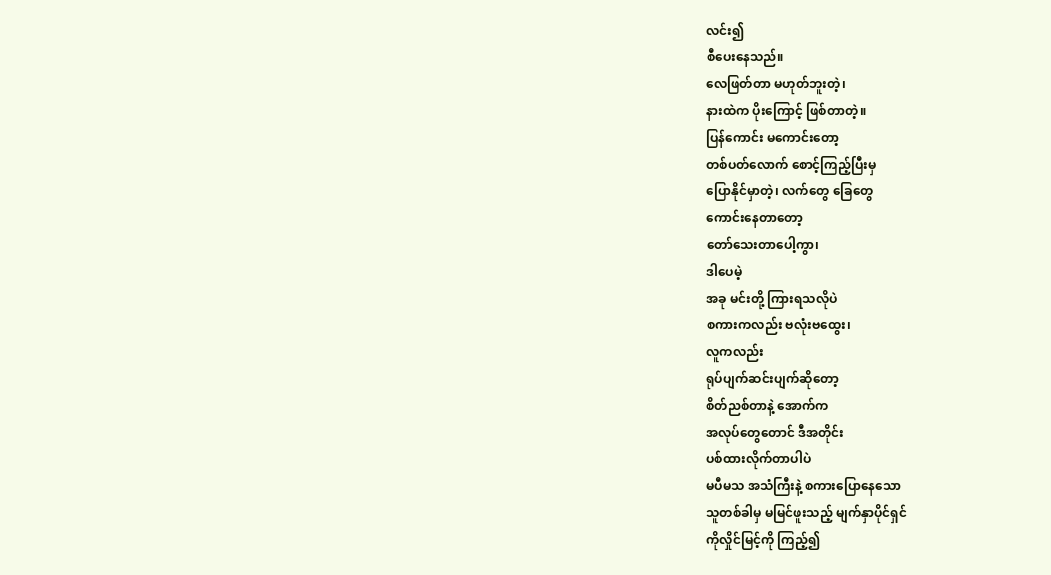လင်း၍
စီပေးနေသည်။
လေဖြတ်တာ မဟုတ်ဘူးတဲ့၊
နားထဲက ပိုးကြောင့် ဖြစ်တာတဲ့။
ပြန်ကောင်း မကောင်းတော့
တစ်ပတ်လောက် စောင့်ကြည့်ပြီးမှ
ပြောနိုင်မှာတဲ့၊ လက်တွေ ခြေတွေ
ကောင်းနေတာတော့
တော်သေးတာပေါ့ကွာ၊
ဒါပေမဲ့
အခု မင်းတို့ ကြားရသလိုပဲ
စကားကလည်း ဗလုံးဗထွေး၊
လူကလည်း
ရုပ်ပျက်ဆင်းပျက်ဆိုတော့
စိတ်ညစ်တာနဲ့ အောက်က
အလုပ်တွေတောင် ဒီအတိုင်း
ပစ်ထားလိုက်တာပါပဲ
မပီမသ အသံကြီးနဲ့ စကားပြောနေသော
သူတစ်ခါမှ မမြင်ဖူးသည့် မျက်နှာပိုင်ရှင်
ကိုလှိုင်မြင့်ကို ကြည့်၍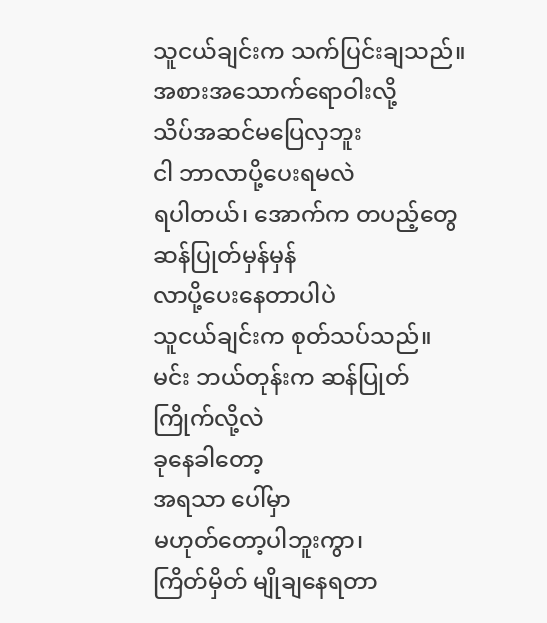သူငယ်ချင်းက သက်ပြင်းချသည်။
အစားအသောက်ရောဝါးလို့
သိပ်အဆင်မပြေလှဘူး
ငါ ဘာလာပို့ပေးရမလဲ
ရပါတယ်၊ အောက်က တပည့်တွေ
ဆန်ပြုတ်မှန်မှန်
လာပို့ပေးနေတာပါပဲ
သူငယ်ချင်းက စုတ်သပ်သည်။
မင်း ဘယ်တုန်းက ဆန်ပြုတ်
ကြိုက်လို့လဲ
ခုနေခါတော့
အရသာ ပေါ်မှာ
မဟုတ်တော့ပါဘူးကွာ၊
ကြိတ်မှိတ် မျိုချနေရတာ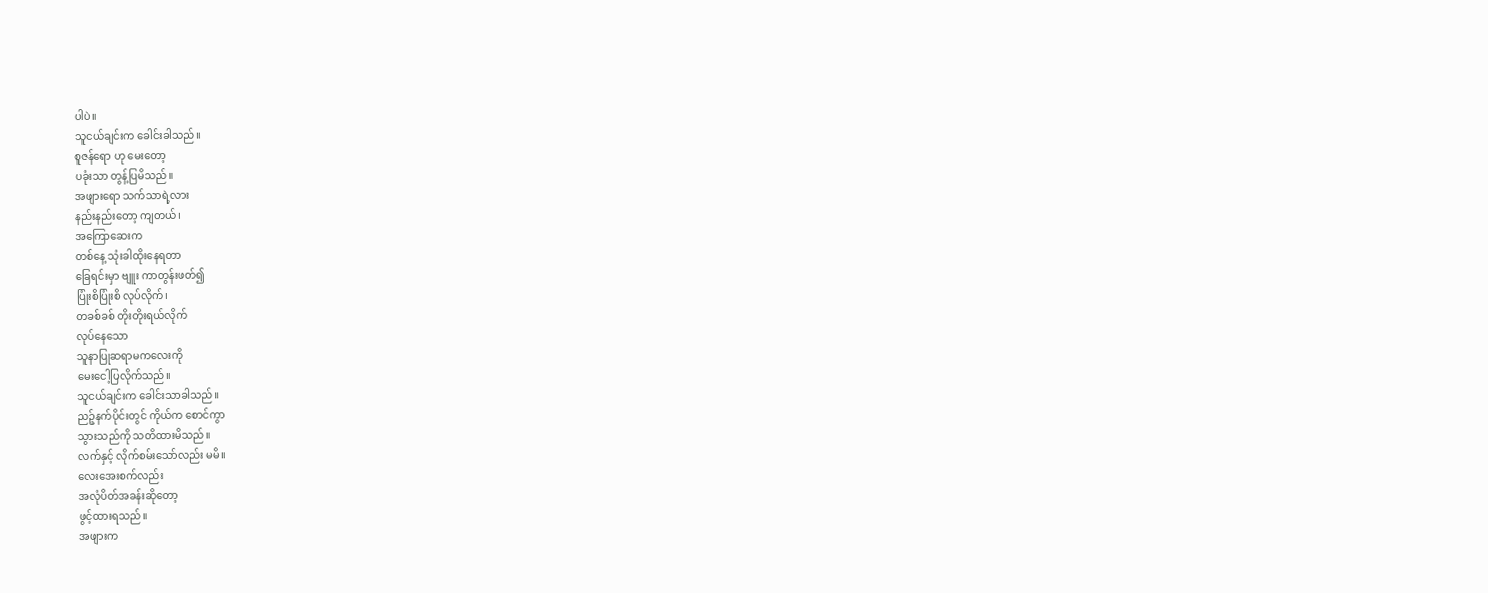ပါပဲ။
သူငယ်ချင်းက ခေါင်းခါသည်။
စူဇန်ရော ဟု မေးတော့
ပခုံးသာ တွန့်ပြမိသည်။
အဖျားရော သက်သာရဲ့လား
နည်းနည်းတော့ ကျတယ်၊
အကြောဆေးက
တစ်နေ့ သုံးခါထိုးနေရတာ
ခြေရင်းမှာ ဗျူး ကာတွန်းဖတ်၍
ပြုံးစိပြုံးစိ လုပ်လိုက်၊
တခစ်ခစ် တိုးတိုးရယ်လိုက်
လုပ်နေသော
သူနာပြုဆရာမကလေးကို
မေးငေါ့ပြလိုက်သည်။
သူငယ်ချင်းက ခေါင်းသာခါသည်။
ညဉ့်နက်ပိုင်းတွင် ကိုယ်က စောင်ကွာ
သွားသည်ကို သတိထားမိသည်။
လက်နှင့် လိုက်စမ်းသော်လည်း မမိ။
လေးအေးစက်လည်း
အလုံပိတ်အခန်းဆိုတော့
ဖွင့်ထားရသည်။
အဖျားက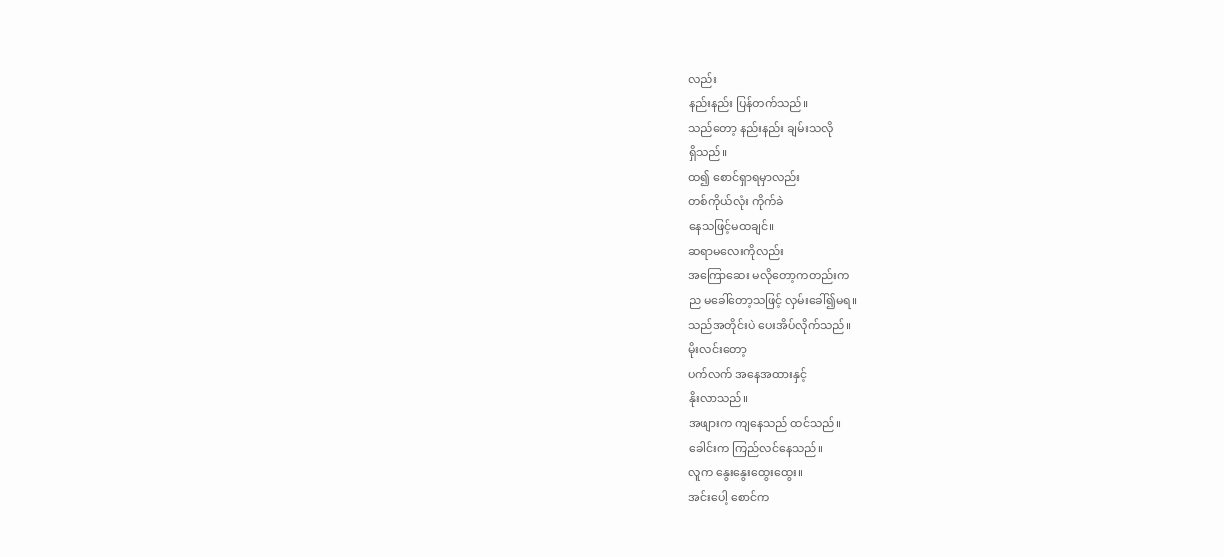လည်း
နည်းနည်း ပြန်တက်သည်။
သည်တော့ နည်းနည်း ချမ်းသလို
ရှိသည်။
ထ၍ စောင်ရှာရမှာလည်း
တစ်ကိုယ်လုံး ကိုက်ခဲ
နေသဖြင့်မထချင်။
ဆရာမလေးကိုလည်း
အကြောဆေး မလိုတော့ကတည်းက
ည မခေါ်တော့သဖြင့် လှမ်းခေါ်၍မရ။
သည်အတိုင်းပဲ ပေးအိပ်လိုက်သည်။
မိုးလင်းတော့
ပက်လက် အနေအထားနှင့်
နိုးလာသည်။
အဖျားက ကျနေသည် ထင်သည်။
ခေါင်းက ကြည်လင်နေသည်။
လူက နွေးနွေးထွေးထွေး။
အင်းပေါ့ စောင်က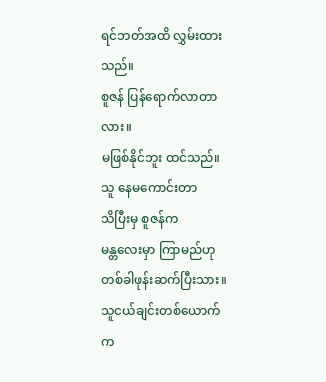ရင်ဘတ်အထိ လွှမ်းထားသည်။
စူဇန် ပြန်ရောက်လာတာလား။
မဖြစ်နိုင်ဘူး ထင်သည်။
သူ နေမကောင်းတာ
သိပြီးမှ စူဇန်က
မန္တလေးမှာ ကြာမည်ဟု
တစ်ခါဖုန်းဆက်ပြီးသား။
သူငယ်ချင်းတစ်ယောက်
က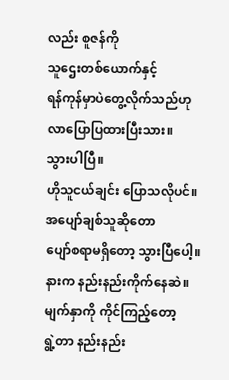လည်း စူဇန်ကို
သူဌေးတစ်ယောက်နှင့်
ရန်ကုန်မှာပဲတွေ့လိုက်သည်ဟု
လာပြောပြထားပြီးသား။
သွားပါပြီ။
ဟိုသူငယ်ချင်း ပြောသလိုပင်။
အပျော်ချစ်သူဆိုတော
ပျော်စရာမရှိတော့ သွားပြီပေါ့။
နားက နည်းနည်းကိုက်နေဆဲ။
မျက်နှာကို ကိုင်ကြည့်တော့
ရွဲ့တာ နည်းနည်း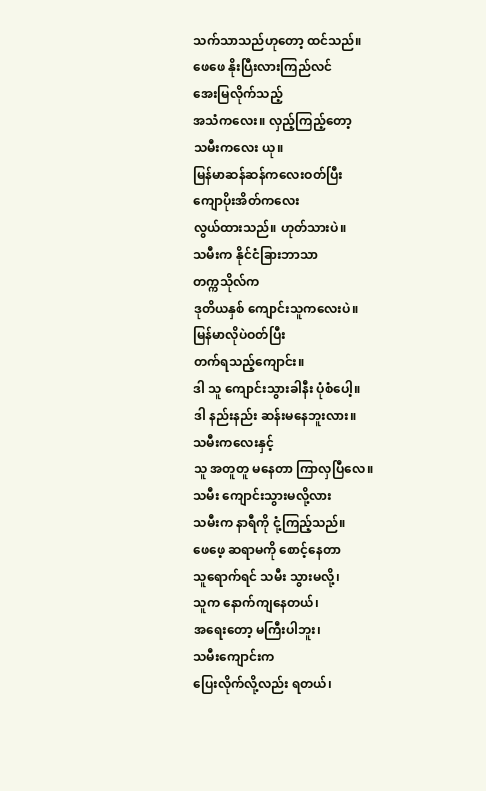သက်သာသည်ဟုတော့ ထင်သည်။
ဖေဖေ နိုးပြီးလားကြည်လင်
အေးမြလိုက်သည့်
အသံကလေး။ လှည့်ကြည့်တော့
သမီးကလေး ယု။
မြန်မာဆန်ဆန်ကလေးဝတ်ပြီး
ကျောပိုးအိတ်ကလေး
လွယ်ထားသည်။ ဟုတ်သားပဲ။
သမီးက နိုင်ငံခြားဘာသာ
တက္ကသိုလ်က
ဒုတိယနှစ် ကျောင်းသူကလေးပဲ။
မြန်မာလိုပဲဝတ်ပြီး
တက်ရသည့်ကျောင်း။
ဒါ သူ ကျောင်းသွားခါနီး ပုံစံပေါ့။
ဒါ နည်းနည်း ဆန်းမနေဘူးလား။
သမီးကလေးနှင့်
သူ အတူတူ မနေတာ ကြာလှပြီလေ။
သမီး ကျောင်းသွားမလို့လား
သမီးက နာရီကို ငုံ့ကြည့်သည်။
ဖေဖေ့ ဆရာမကို စောင့်နေတာ
သူရောက်ရင် သမီး သွားမလို့၊
သူက နောက်ကျနေတယ်၊
အရေးတော့ မကြီးပါဘူး၊
သမီးကျောင်းက
ပြေးလိုက်လို့လည်း ရတယ်၊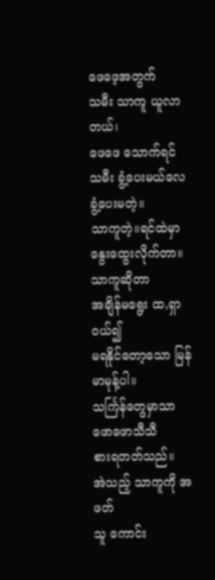ဖေဖေ့အတွက်
သမီး သာကူ ယူလာတယ်၊
ဖေဖေ သောက်ရင်
သမီး ခွံ့ပေးမယ်လေခွံ့ပေးမတဲ့။
သာကူတဲ့။ရင်ထဲမှာ
နွေးထွေးလိုက်တာ။
သာကူဆိုတာ
အချိန်မရွေး ထ,ရှာဝယ်၍
မရနိုင်တော့သော မြန်မာမုန့်ပါ။
သင်္ကြန်တွေမှာသာ
ဖောဖောသီသီ
စားရတတ်သည်။
အဲသည့် သာကူကို အဖတ်
သူ ကောင်း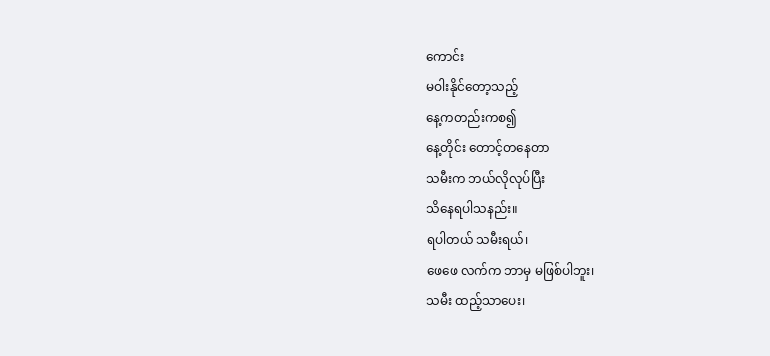ကောင်း
မဝါးနိုင်တော့သည့်
နေ့ကတည်းကစ၍
နေ့တိုင်း တောင့်တနေတာ
သမီးက ဘယ်လိုလုပ်ပြီး
သိနေရပါသနည်း။
ရပါတယ် သမီးရယ်၊
ဖေဖေ လက်က ဘာမှ မဖြစ်ပါဘူး၊
သမီး ထည့်သာပေး၊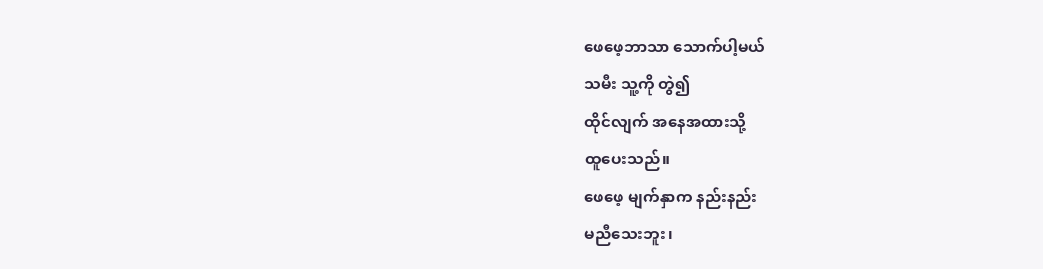ဖေဖေ့ဘာသာ သောက်ပါ့မယ်
သမီး သူ့ကို တွဲ၍
ထိုင်လျက် အနေအထားသို့
ထူပေးသည်။
ဖေဖေ့ မျက်နှာက နည်းနည်း
မညီသေးဘူး၊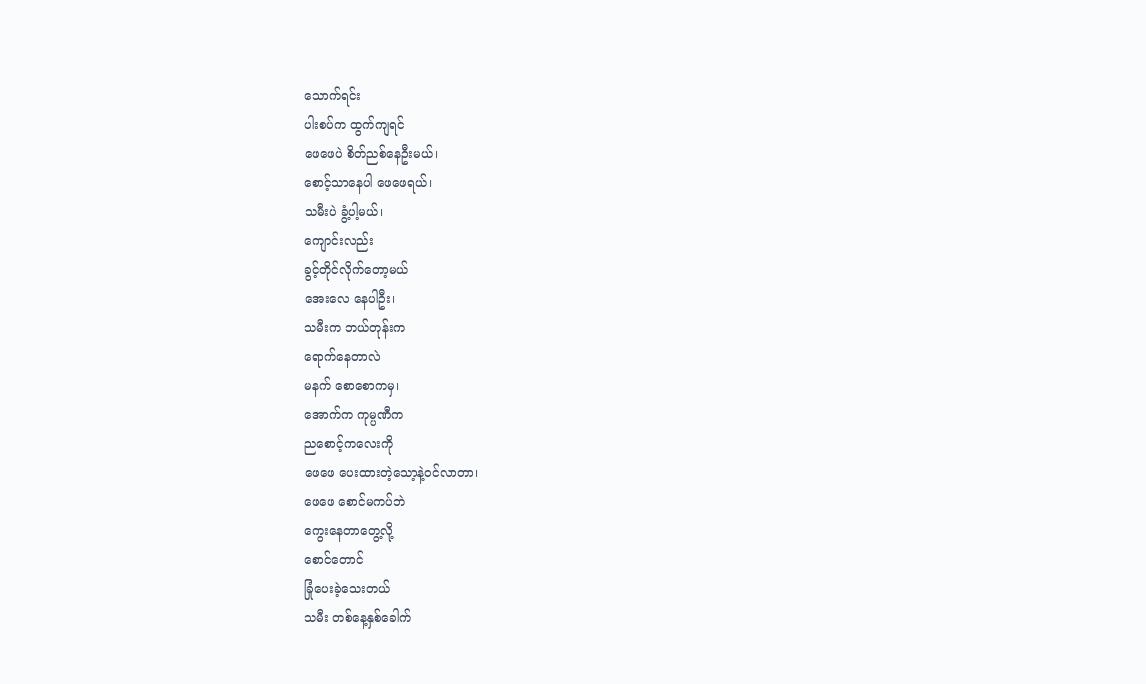သောက်ရင်း
ပါးစပ်က ထွက်ကျရင်
ဖေဖေပဲ စိတ်ညစ်နေဦးမယ်၊
စောင့်သာနေပါ ဖေဖေရယ်၊
သမီးပဲ ခွံ့ပါ့မယ်၊
ကျောင်းလည်း
ခွင့်တိုင်လိုက်တော့မယ်
အေးလေ နေပါဦး၊
သမီးက ဘယ်တုန်းက
ရောက်နေတာလဲ
မနက် စောစောကမှ၊
အောက်က ကုမ္ပဏီက
ညစောင့်ကလေးကို
ဖေဖေ ပေးထားတဲ့သော့နဲ့ဝင်လာတာ၊
ဖေဖေ စောင်မကပ်ဘဲ
ကွေးနေတာတွေ့လို့
စောင်တောင်
ခြုံပေးခဲ့သေးတယ်
သမီး တစ်နေ့နှစ်ခေါက်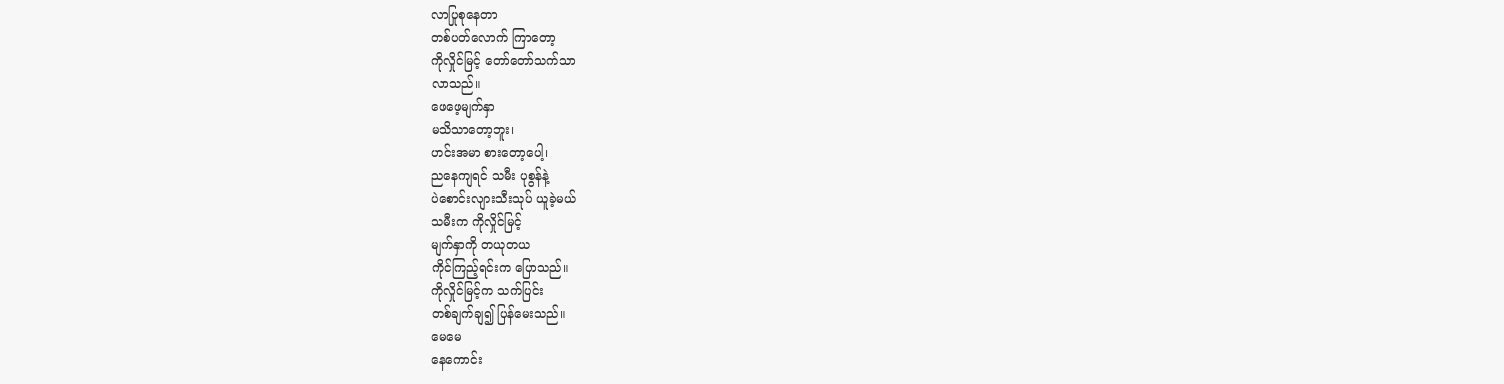လာပြုစုနေတာ
တစ်ပတ်လောက် ကြာတော့
ကိုလှိုင်မြင့် တော်တော်သက်သာ
လာသည်။
ဖေဖေ့မျက်နှာ
မသိသာတော့ဘူး၊
ဟင်းအမာ စားတော့ပေါ့၊
ညနေကျရင် သမီး ပုစွန်နဲ့
ပဲစောင်းလျားသီးသုပ် ယူခဲ့မယ်
သမီးက ကိုလှိုင်မြင့်
မျက်နှာကို တယုတယ
ကိုင်ကြည့်ရင်းက ပြောသည်။
ကိုလှိုင်မြင့်က သက်ပြင်း
တစ်ချက်ချ၍ ပြန်မေးသည်။
မေမေ
နေကောင်း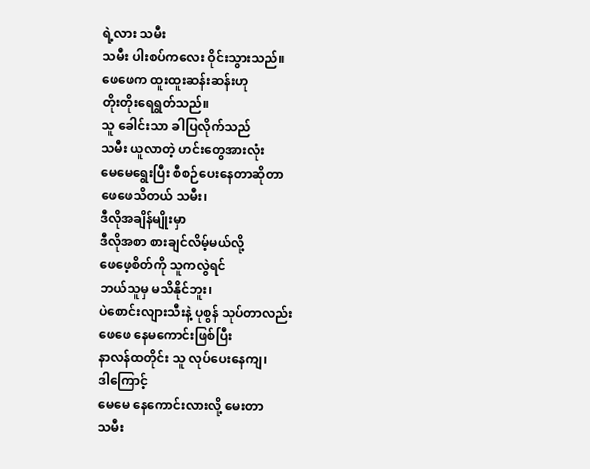ရဲ့လား သမီး
သမီး ပါးစပ်ကလေး ဝိုင်းသွားသည်။
ဖေဖေက ထူးထူးဆန်းဆန်းဟု
တိုးတိုးရေရွတ်သည်။
သူ ခေါင်းသာ ခါပြလိုက်သည်
သမီး ယူလာတဲ့ ဟင်းတွေအားလုံး
မေမေရွေးပြီး စီစဉ်ပေးနေတာဆိုတာ
ဖေဖေသိတယ် သမီး၊
ဒီလိုအချိန်မျိုးမှာ
ဒီလိုအစာ စားချင်လိမ့်မယ်လို့
ဖေဖေ့စိတ်ကို သူကလွဲရင်
ဘယ်သူမှ မသိနိုင်ဘူး၊
ပဲစောင်းလျားသီးနဲ့ ပုစွန် သုပ်တာလည်း
ဖေဖေ နေမကောင်းဖြစ်ပြီး
နာလန်ထတိုင်း သူ လုပ်ပေးနေကျ၊
ဒါကြောင့်
မေမေ နေကောင်းလားလို့ မေးတာ
သမီး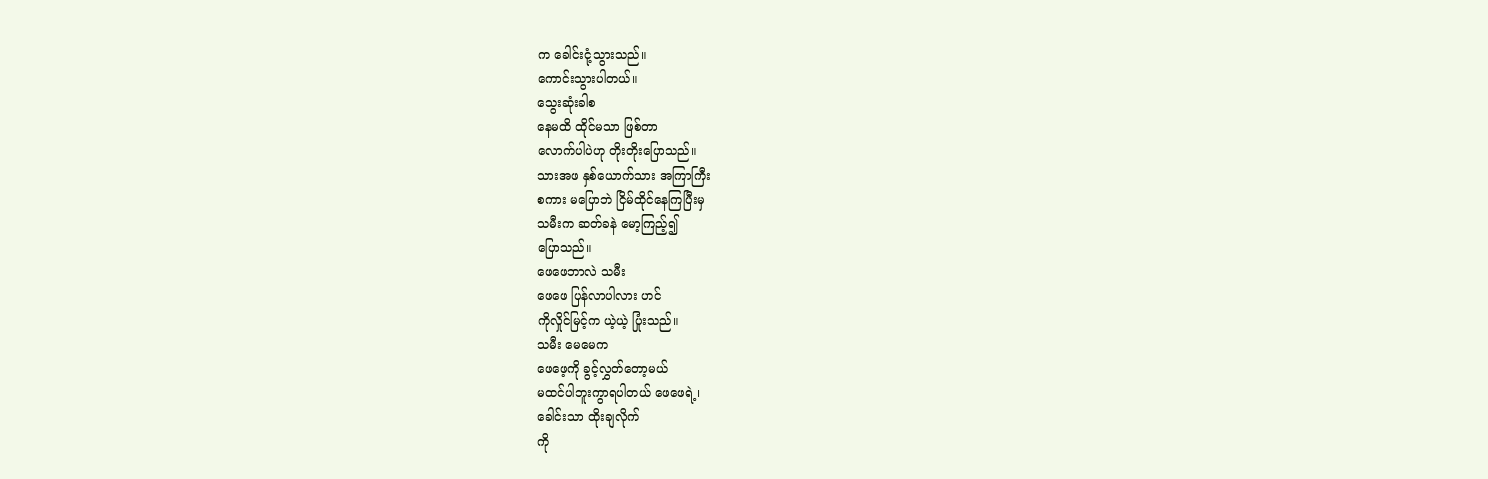က ခေါင်းငုံ့သွားသည်။
ကောင်းသွားပါတယ်။
သွေးဆုံးခါစ
နေမထိ ထိုင်မသာ ဖြစ်တာ
လောက်ပါပဲဟု တိုးတိုးပြောသည်။
သားအဖ နှစ်ယောက်သား အကြာကြီး
စကား မပြောဘဲ ငြိမ်ထိုင်နေကြပြီးမှ
သမီးက ဆတ်ခနဲ မော့ကြည့်၍
ပြောသည်။
ဖေဖေဘာလဲ သမီး
ဖေဖေ ပြန်လာပါလား ဟင်
ကိုလှိုင်မြင့်က ယဲ့ယဲ့ ပြုံးသည်။
သမီး မေမေက
ဖေဖေ့ကို ခွင့်လွှတ်တော့မယ်
မထင်ပါဘူးကွာရပါတယ် ဖေဖေရဲ့၊
ခေါင်းသာ ထိုးချလိုက်
ကို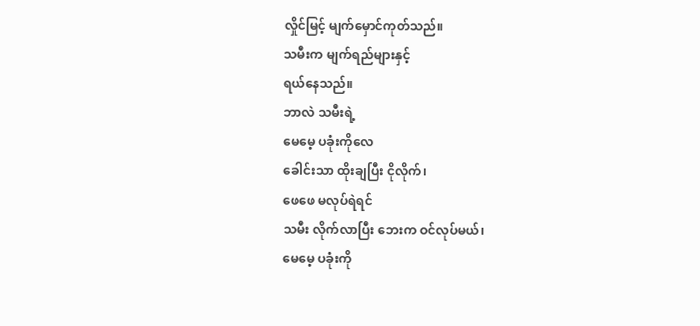လှိုင်မြင့် မျက်မှောင်ကုတ်သည်။
သမီးက မျက်ရည်များနှင့်
ရယ်နေသည်။
ဘာလဲ သမီးရဲ့
မေမေ့ ပခုံးကိုလေ
ခေါင်းသာ ထိုးချပြီး ငိုလိုက်၊
ဖေဖေ မလုပ်ရဲရင်
သမီး လိုက်လာပြီး ဘေးက ဝင်လုပ်မယ်၊
မေမေ့ ပခုံးကို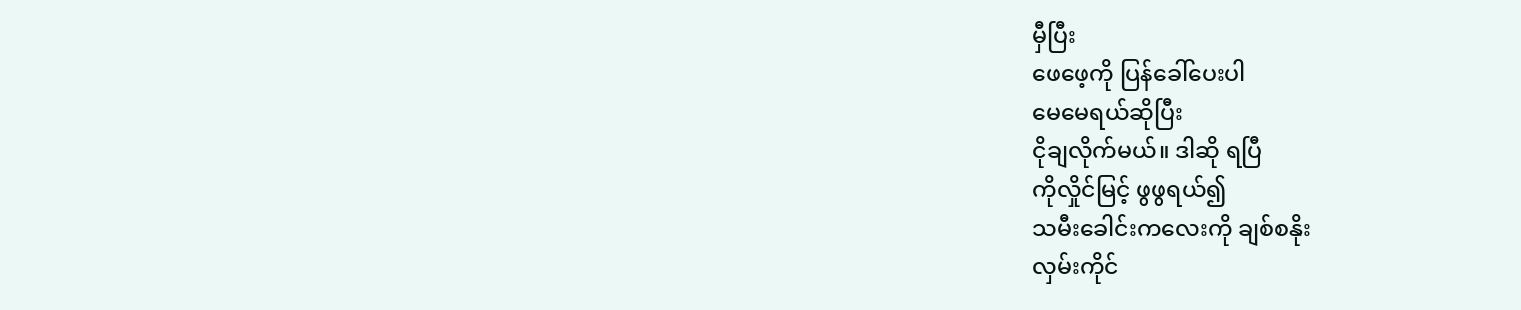မှီပြီး
ဖေဖေ့ကို ပြန်ခေါ်ပေးပါ
မေမေရယ်ဆိုပြီး
ငိုချလိုက်မယ်။ ဒါဆို ရပြီ
ကိုလှိုင်မြင့် ဖွဖွရယ်၍
သမီးခေါင်းကလေးကို ချစ်စနိုး
လှမ်းကိုင်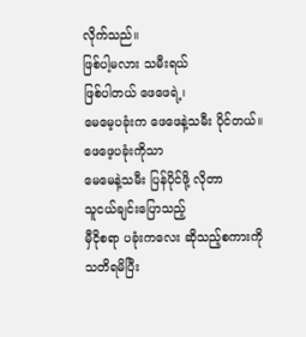လိုက်သည်။
ဖြစ်ပါ့မလား သမီးရယ်
ဖြစ်ပါတယ် ဖေဖေရဲ့၊
မေမေ့ပခုံးက ဖေဖေနဲ့သမီး ပိုင်တယ်။
ဖေဖေ့ပခုံးကိုသာ
မေမေနဲ့သမီး ပြန်ပိုင်ဖို့ လိုတာ
သူငယ်ချင်းပြောသည့်
မှီငိုစရာ ပခုံးကလေး ဆိုသည့်စကားကို
သတိရမိပြီး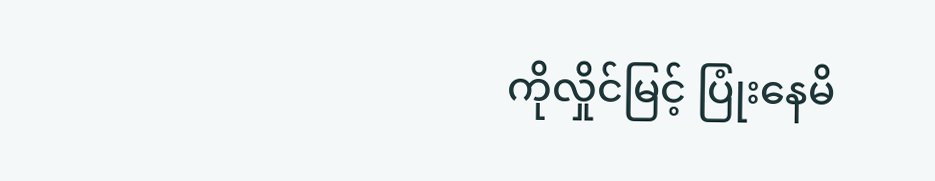ကိုလှိုင်မြင့် ပြုံးနေမိ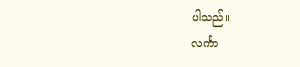ပါသည်။
လင်္ကာ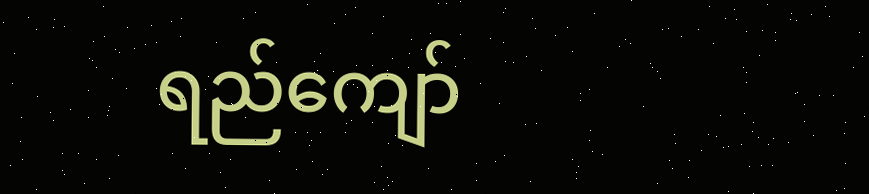ရည်ကျော်